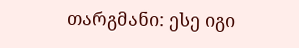თარგმანი: ესე იგი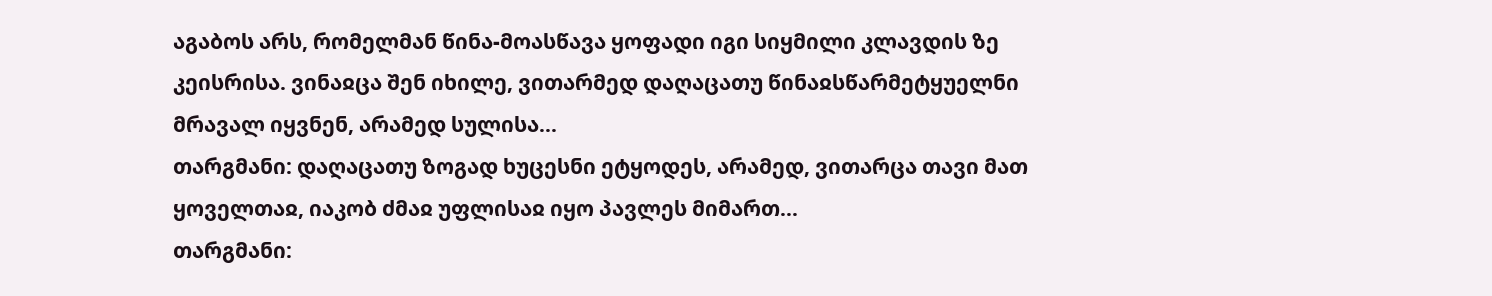აგაბოს არს, რომელმან წინა-მოასწავა ყოფადი იგი სიყმილი კლავდის ზე კეისრისა. ვინაჲცა შენ იხილე, ვითარმედ დაღაცათუ წინაჲსწარმეტყუელნი მრავალ იყვნენ, არამედ სულისა...
თარგმანი: დაღაცათუ ზოგად ხუცესნი ეტყოდეს, არამედ, ვითარცა თავი მათ ყოველთაჲ, იაკობ ძმაჲ უფლისაჲ იყო პავლეს მიმართ...
თარგმანი: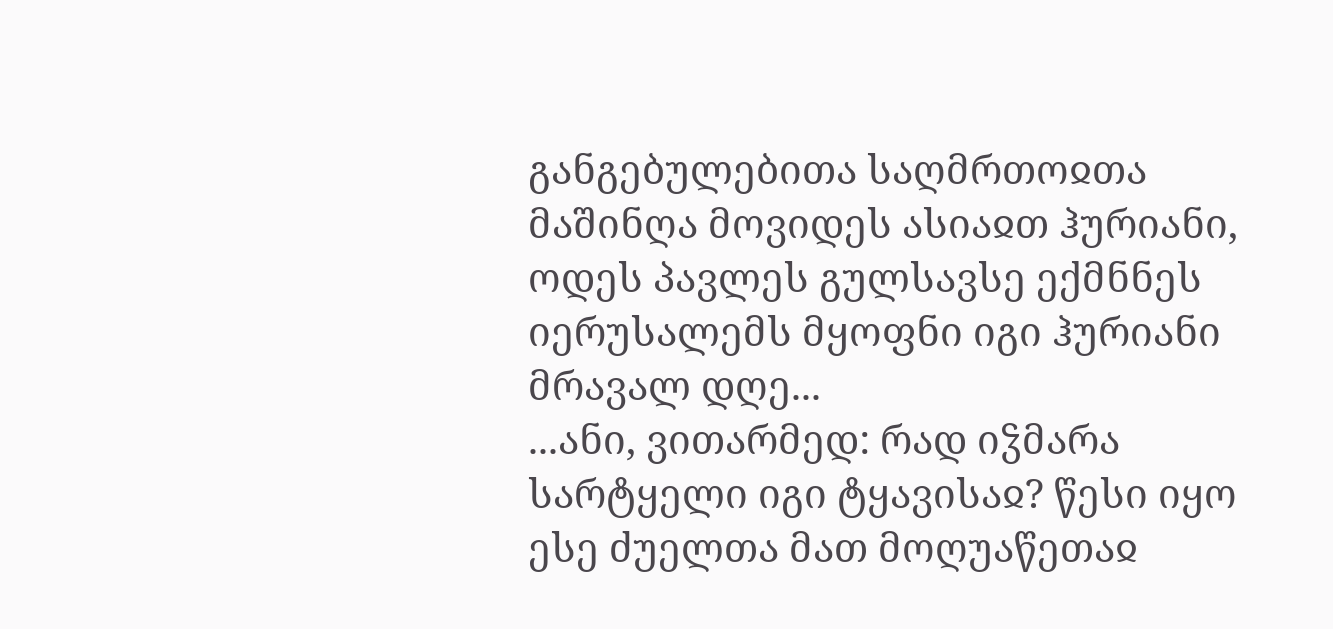განგებულებითა საღმრთოჲთა მაშინღა მოვიდეს ასიაჲთ ჰურიანი, ოდეს პავლეს გულსავსე ექმნნეს იერუსალემს მყოფნი იგი ჰურიანი მრავალ დღე...
...ანი, ვითარმედ: რად იჴმარა სარტყელი იგი ტყავისაჲ? წესი იყო ესე ძუელთა მათ მოღუაწეთაჲ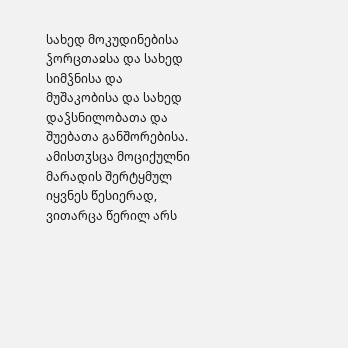სახედ მოკუდინებისა ჴორცთაჲსა და სახედ სიმჴნისა და მუშაკობისა და სახედ დაჴსნილობათა და შუებათა განშორებისა. ამისთჳსცა მოციქულნი მარადის შერტყმულ იყვნეს წესიერად, ვითარცა წერილ არს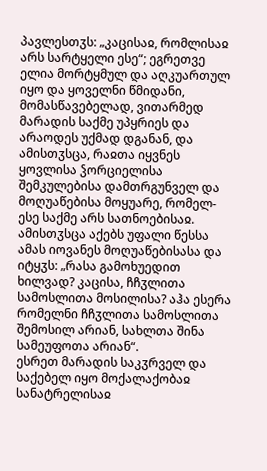პავლესთჳს: „კაცისაჲ, რომლისაჲ არს სარტყელი ესე“; ეგრეთვე ელია მორტყმულ და აღკუართულ იყო და ყოველნი წმიდანი, მომასწავებელად, ვითარმედ მარადის საქმე უპყრიეს და არაოდეს უქმად დგანან, და ამისთჳსცა, რაჲთა იყვნეს ყოვლისა ჴორციელისა შემკულებისა დამთრგუნველ და მოღუაწებისა მოყუარე, რომელ-ესე საქმე არს სათნოებისაჲ. ამისთჳსცა აქებს უფალი წესსა ამას იოვანეს მოღუაწებისასა და იტყჳს: „რასა გამოხუედით ხილვად? კაცისა, ჩჩჳლითა სამოსლითა მოსილისა? აჰა ესერა რომელნი ჩჩჳლითა სამოსლითა შემოსილ არიან, სახლთა შინა სამეუფოთა არიან“.
ესრეთ მარადის საკჳრველ და საქებელ იყო მოქალაქობაჲ სანატრელისაჲ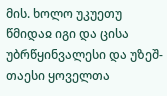მის. ხოლო უკუეთუ წმიდაჲ იგი და ცისა უბრწყინვალესი და უზეშ-თაესი ყოველთა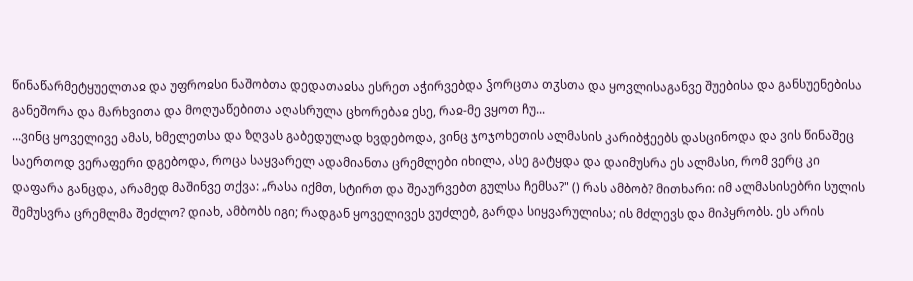წინაწარმეტყუელთაჲ და უფროჲსი ნაშობთა დედათაჲსა ესრეთ აჭირვებდა ჴორცთა თჳსთა და ყოვლისაგანვე შუებისა და განსუენებისა განეშორა და მარხვითა და მოღუაწებითა აღასრულა ცხორებაჲ ესე, რაჲ-მე ვყოთ ჩუ...
...ვინც ყოველივე ამას, ხმელეთსა და ზღვას გაბედულად ხვდებოდა, ვინც ჯოჯოხეთის ალმასის კარიბჭეებს დასცინოდა და ვის წინაშეც საერთოდ ვერაფერი დგებოდა, როცა საყვარელ ადამიანთა ცრემლები იხილა, ასე გატყდა და დაიმუსრა ეს ალმასი, რომ ვერც კი დაფარა განცდა, არამედ მაშინვე თქვა: „რასა იქმთ, სტირთ და შეაურვებთ გულსა ჩემსა?" () რას ამბობ? მითხარი: იმ ალმასისებრი სულის შემუსვრა ცრემლმა შეძლო? დიახ, ამბობს იგი; რადგან ყოველივეს ვუძლებ, გარდა სიყვარულისა; ის მძლევს და მიპყრობს. ეს არის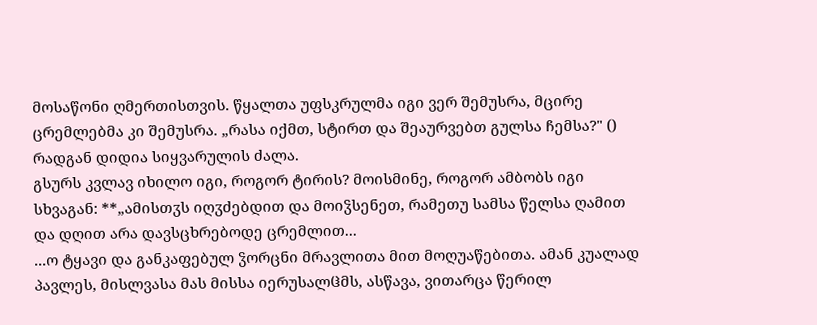მოსაწონი ღმერთისთვის. წყალთა უფსკრულმა იგი ვერ შემუსრა, მცირე ცრემლებმა კი შემუსრა. „რასა იქმთ, სტირთ და შეაურვებთ გულსა ჩემსა?" () რადგან დიდია სიყვარულის ძალა.
გსურს კვლავ იხილო იგი, როგორ ტირის? მოისმინე, როგორ ამბობს იგი სხვაგან: **„ამისთჳს იღჳძებდით და მოიჴსენეთ, რამეთუ სამსა წელსა ღამით და დღით არა დავსცხრებოდე ცრემლით...
...ო ტყავი და განკაფებულ ჴორცნი მრავლითა მით მოღუაწებითა. ამან კუალად პავლეს, მისლვასა მას მისსა იერუსალჱმს, ასწავა, ვითარცა წერილ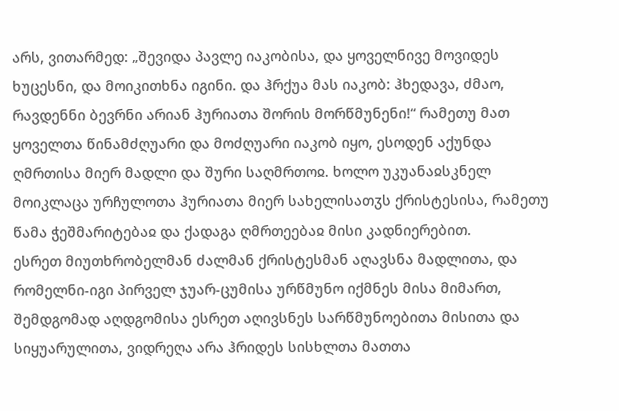არს, ვითარმედ: „შევიდა პავლე იაკობისა, და ყოველნივე მოვიდეს ხუცესნი, და მოიკითხნა იგინი. და ჰრქუა მას იაკობ: ჰხედავა, ძმაო, რავდენნი ბევრნი არიან ჰურიათა შორის მორწმუნენი!“ რამეთუ მათ ყოველთა წინამძღუარი და მოძღუარი იაკობ იყო, ესოდენ აქუნდა ღმრთისა მიერ მადლი და შური საღმრთოჲ. ხოლო უკუანაჲსკნელ მოიკლაცა ურჩულოთა ჰურიათა მიერ სახელისათჳს ქრისტესისა, რამეთუ წამა ჭეშმარიტებაჲ და ქადაგა ღმრთეებაჲ მისი კადნიერებით.
ესრეთ მიუთხრობელმან ძალმან ქრისტესმან აღავსნა მადლითა, და რომელნი-იგი პირველ ჯუარ-ცუმისა ურწმუნო იქმნეს მისა მიმართ, შემდგომად აღდგომისა ესრეთ აღივსნეს სარწმუნოებითა მისითა და სიყუარულითა, ვიდრეღა არა ჰრიდეს სისხლთა მათთა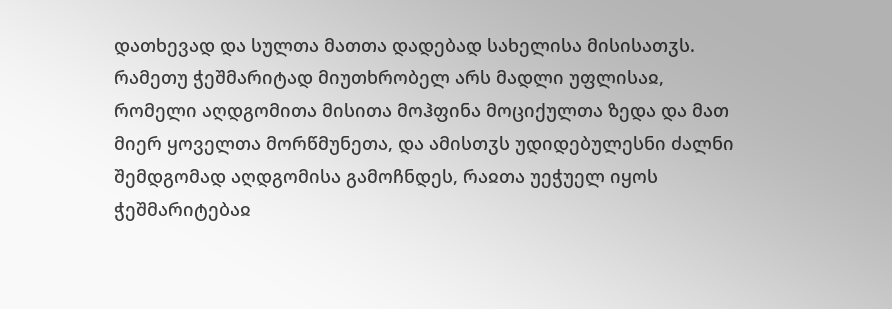დათხევად და სულთა მათთა დადებად სახელისა მისისათჳს. რამეთუ ჭეშმარიტად მიუთხრობელ არს მადლი უფლისაჲ, რომელი აღდგომითა მისითა მოჰფინა მოციქულთა ზედა და მათ მიერ ყოველთა მორწმუნეთა, და ამისთჳს უდიდებულესნი ძალნი შემდგომად აღდგომისა გამოჩნდეს, რაჲთა უეჭუელ იყოს ჭეშმარიტებაჲ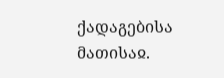ქადაგებისა მათისაჲ.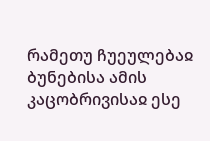რამეთუ ჩუეულებაჲ ბუნებისა ამის კაცობრივისაჲ ესე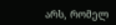არს, რომელ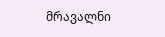მრავალნი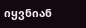იყვნიან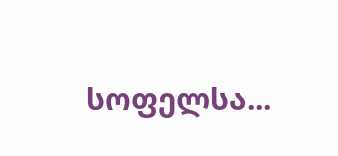სოფელსა...